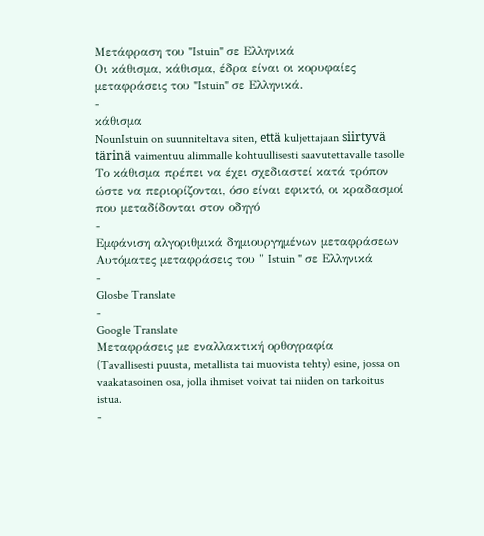Μετάφραση του "Istuin" σε Ελληνικά
Οι κάθισμα, κάθισμα, έδρα είναι οι κορυφαίες μεταφράσεις του "Istuin" σε Ελληνικά.
-
κάθισμα
NounIstuin on suunniteltava siten, että kuljettajaan siirtyvä tärinä vaimentuu alimmalle kohtuullisesti saavutettavalle tasolle
Το κάθισμα πρέπει να έχει σχεδιαστεί κατά τρόπον ώστε να περιορίζονται, όσο είναι εφικτό, οι κραδασμοί που μεταδίδονται στον οδηγό
-
Εμφάνιση αλγοριθμικά δημιουργημένων μεταφράσεων
Αυτόματες μεταφράσεις του " Istuin " σε Ελληνικά
-
Glosbe Translate
-
Google Translate
Μεταφράσεις με εναλλακτική ορθογραφία
(Tavallisesti puusta, metallista tai muovista tehty) esine, jossa on vaakatasoinen osa, jolla ihmiset voivat tai niiden on tarkoitus istua.
-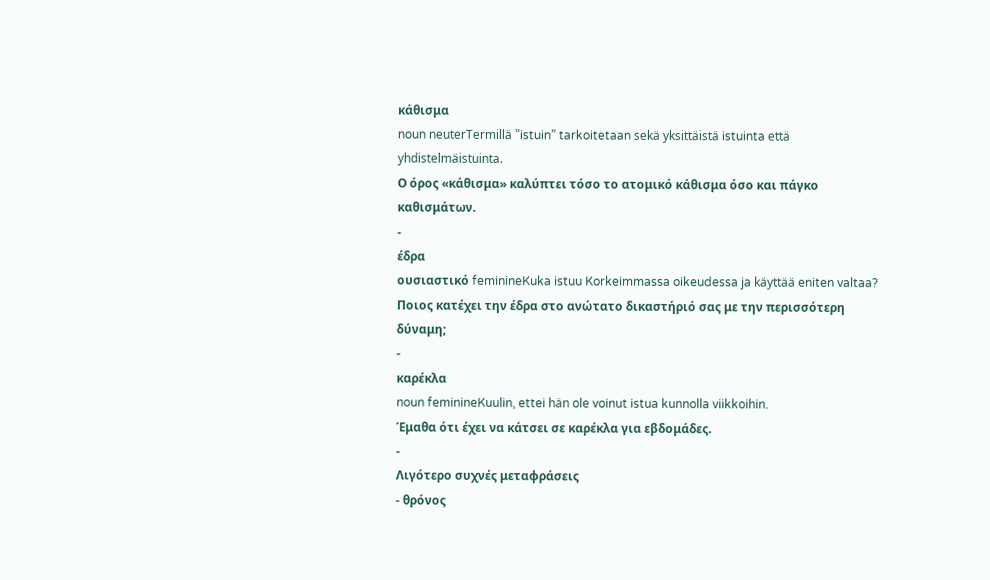κάθισμα
noun neuterTermillä ”istuin” tarkoitetaan sekä yksittäistä istuinta että yhdistelmäistuinta.
Ο όρος «κάθισμα» καλύπτει τόσο το ατομικό κάθισμα όσο και πάγκο καθισμάτων.
-
έδρα
ουσιαστικό feminineKuka istuu Korkeimmassa oikeudessa ja käyttää eniten valtaa?
Ποιος κατέχει την έδρα στο ανώτατο δικαστήριό σας με την περισσότερη δύναμη;
-
καρέκλα
noun feminineKuulin, ettei hän ole voinut istua kunnolla viikkoihin.
Έμαθα ότι έχει να κάτσει σε καρέκλα για εβδομάδες.
-
Λιγότερο συχνές μεταφράσεις
- θρόνος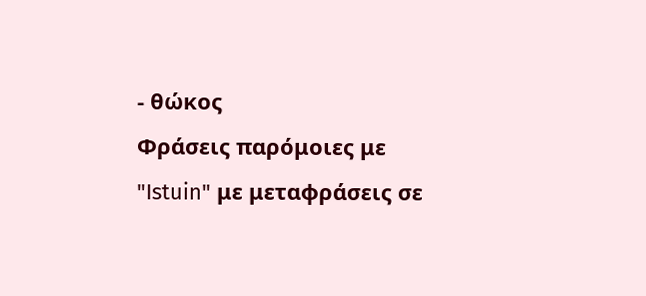- θώκος
Φράσεις παρόμοιες με "Istuin" με μεταφράσεις σε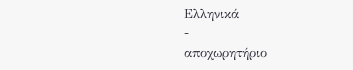Ελληνικά
-
αποχωρητήριο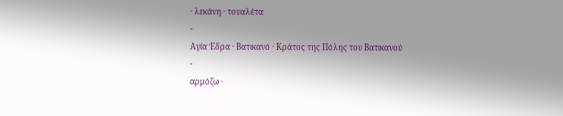· λεκάνη · τουαλέτα
-
Αγία Έδρα · Βατικανό · Κράτος της Πόλης του Βατικανού
-
αρμόζω ·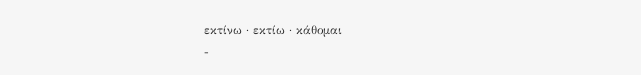εκτίνω · εκτίω · κάθομαι
-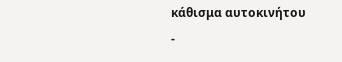κάθισμα αυτοκινήτου
-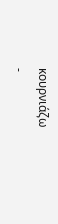κουρνιάζω
-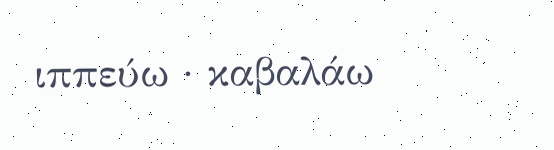ιππεύω · καβαλάω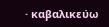· καβαλικεύω